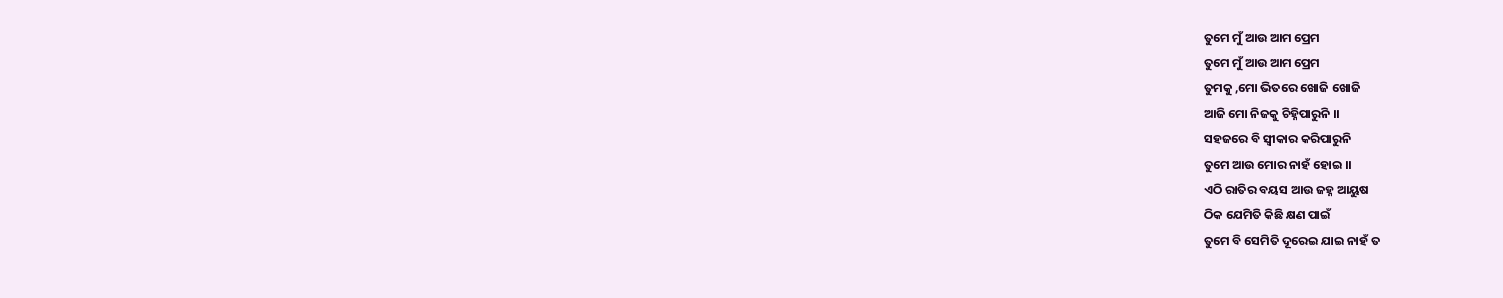ତୁମେ ମୁଁ ଆଉ ଆମ ପ୍ରେମ
ତୁମେ ମୁଁ ଆଉ ଆମ ପ୍ରେମ
ତୁମକୁ ,ମୋ ଭିତରେ ଖୋଜି ଖୋଜି
ଆଜି ମୋ ନିଜକୁ ଚିହ୍ନିପାରୁନି ।।
ସହଜରେ ବି ସ୍ୱୀକାର କରିପାରୁନି
ତୁମେ ଆଉ ମୋର ନାହଁ ହୋଇ ।।
ଏଠି ରାତିର ବୟସ ଆଉ ଜହ୍ନ ଆୟୁଷ
ଠିକ ଯେମିତି କିଛି କ୍ଷଣ ପାଇଁ
ତୁମେ ବି ସେମିତି ଦୂରେଇ ଯାଇ ନାହଁ ତ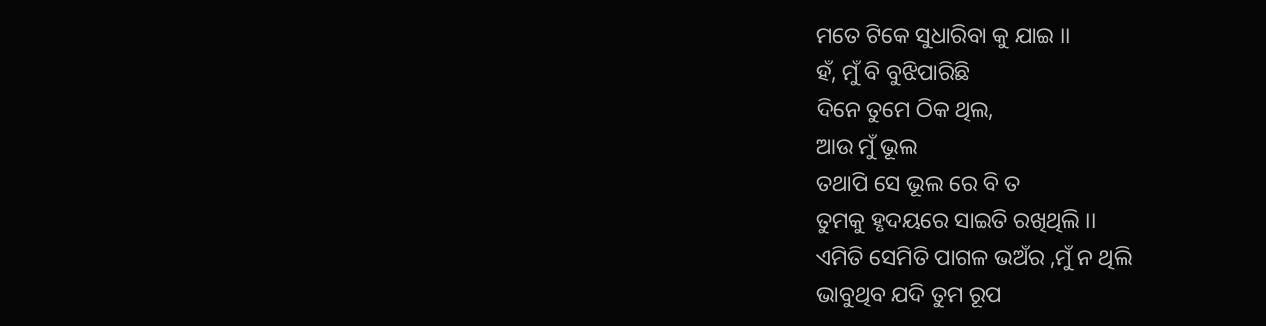ମତେ ଟିକେ ସୁଧାରିବା କୁ ଯାଇ ।।
ହଁ, ମୁଁ ବି ବୁଝିପାରିଛି
ଦିନେ ତୁମେ ଠିକ ଥିଲ,
ଆଉ ମୁଁ ଭୂଲ
ତଥାପି ସେ ଭୂଲ ରେ ବି ତ
ତୁମକୁ ହୃଦୟରେ ସାଇତି ରଖିଥିଲି ।।
ଏମିତି ସେମିତି ପାଗଳ ଭଅଁର ,ମୁଁ ନ ଥିଲି
ଭାବୁଥିବ ଯଦି ତୁମ ରୂପ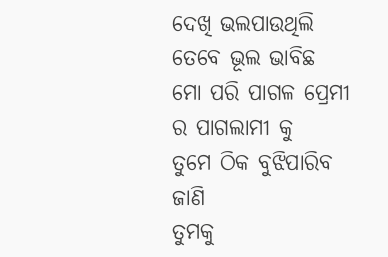ଦେଖି ଭଲପାଉଥିଲି
ତେବେ ଭୂଲ ଭାବିଛ
ମୋ ପରି ପାଗଳ ପ୍ରେମୀ ର ପାଗଲାମୀ କୁ
ତୁମେ ଠିକ ବୁଝିପାରିବ ଜାଣି
ତୁମକୁ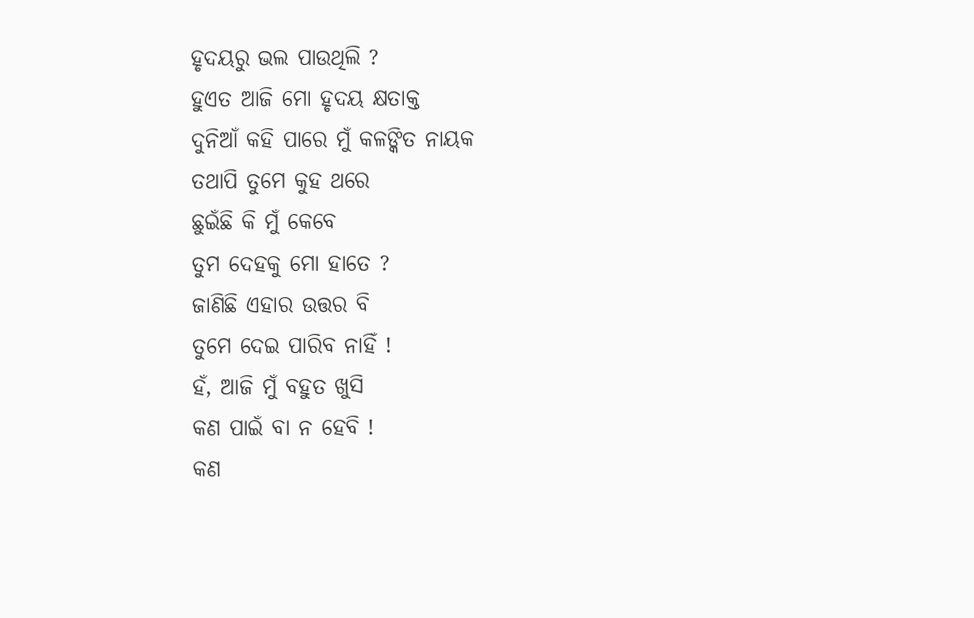ହୃଦୟରୁ ଭଲ ପାଉଥିଲି ?
ହୁଏତ ଆଜି ମୋ ହୃଦୟ କ୍ଷତାକ୍ତ
ଦୁନିଆଁ କହି ପାରେ ମୁଁ କଳଙ୍କିତ ନାୟକ
ତଥାପି ତୁମେ କୁହ ଥରେ
ଛୁଇଁଛି କି ମୁଁ କେବେ
ତୁମ ଦେହକୁ ମୋ ହାତେ ?
ଜାଣିଛି ଏହାର ଉତ୍ତର ବି
ତୁମେ ଦେଇ ପାରିବ ନାହିଁ !
ହଁ, ଆଜି ମୁଁ ବହୁତ ଖୁସି
କଣ ପାଇଁ ବା ନ ହେବି !
କଣ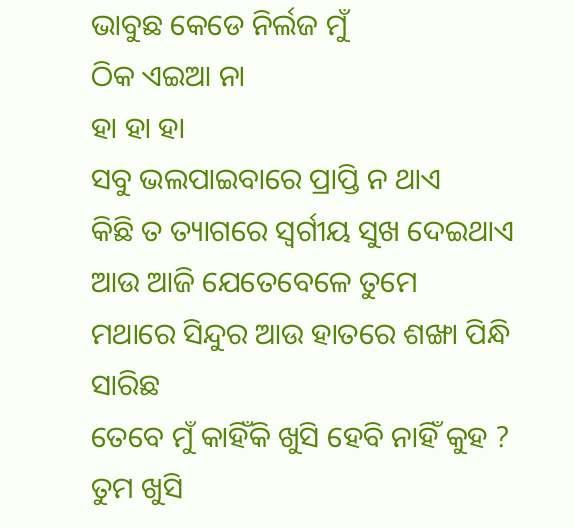ଭାବୁଛ କେଡେ ନିର୍ଲଜ ମୁଁ
ଠିକ ଏଇଆ ନା
ହା ହା ହା
ସବୁ ଭଲପାଇବାରେ ପ୍ରାପ୍ତି ନ ଥାଏ
କିଛି ତ ତ୍ୟାଗରେ ସ୍ୱର୍ଗୀୟ ସୁଖ ଦେଇଥାଏ
ଆଉ ଆଜି ଯେତେବେଳେ ତୁମେ
ମଥାରେ ସିନ୍ଦୁର ଆଉ ହାତରେ ଶଙ୍ଖା ପିନ୍ଧି ସାରିଛ
ତେବେ ମୁଁ କାହିଁକି ଖୁସି ହେବି ନାହିଁ କୁହ ?
ତୁମ ଖୁସି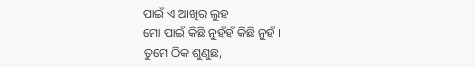ପାଇଁ ଏ ଆଖିର ଲୁହ
ମୋ ପାଇଁ କିଛି ନୁହଁହଁ କିଛି ନୁହଁ ।
ତୁମେ ଠିକ ଶୁଣୁଛ,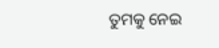ତୁମକୁ ନେଇ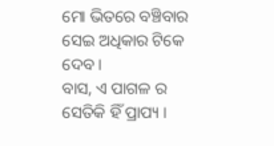ମୋ ଭିତରେ ବଞ୍ଚିବାର
ସେଇ ଅଧିକାର ଟିକେ ଦେବ ।
ବାସ, ଏ ପାଗଳ ର
ସେତିକି ହିଁ ପ୍ରାପ୍ୟ ।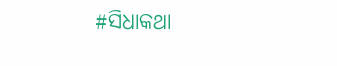#ସିଧାକଥା